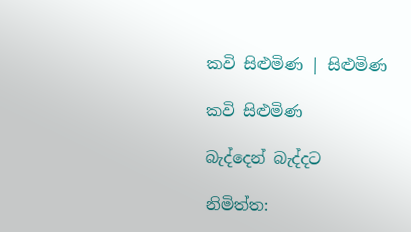කවි සිළුමිණ | සිළුමිණ

කවි සිළුමිණ

බැද්දෙන් බැද්දට

නිමිත්ත: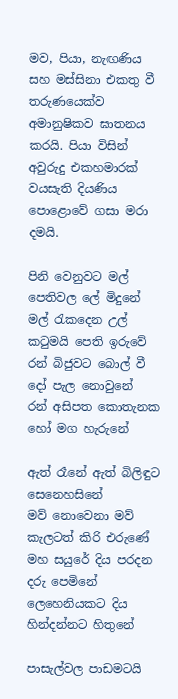මව, පියා, නැඟණිය සහ මස්සිනා එකතු වී තරුණයෙක්ව අමානුෂිකව ඝාතනය කරයි. පියා විසින් අවුරුදු එකහමාරක් වයසැති දියණිය පොළොවේ ගසා මරා දමයි.

පිනි වෙනුවට මල් පෙතිවල ලේ මිදුනේ
මල් රැකදෙන උල් කටුමයි පෙති ඉරුවේ
රන් බිජුවට බොල් වී දෝ පැල නොවුනේ
රන් අසිපත කොතැනක හෝ මග හැරුනේ

ඇත් රෑනේ ඇත් බිලිඳුට සෙනෙහසිනේ
මව් නොවෙනා මව් කැලටත් කිරි එරුණේ
මහ සයුරේ දිය පරදන දරු පෙමිනේ
ලෙහෙනියකට දිය හින්දන්නට හිතුනේ

පාසැල්වල පාඩමටයි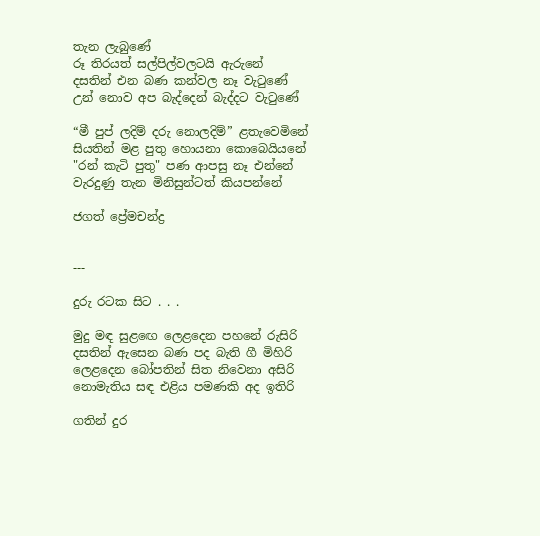තැන ලැබුණේ
රූ තිරයත් සල්පිල්වලටයි ඇරුනේ
දසතින් එන බණ කන්වල නෑ වැටුණේ
උන් නොව අප බැද්දෙන් බැද්දට වැටුණේ

“මී පුප් ලදිම් දරු නොලදිම්” ළතැවෙමිනේ
සියතින් මළ පුතු හොයනා කොබෙයියනේ
"රන් කැටි පුතු" පණ ආපසු නෑ එන්නේ
වැරදුණු තැන මිනිසුන්ටත් කියපන්නේ

ජගත් ප්‍රේමචන්ද්‍ර


---

දුරු රටක සිට . . .

මුදු මඳ සුළඟෙ ලෙළදෙන පහනේ රුසිරි
දසතින් ඇසෙන බණ පද බැති ගී මිහිරි
ලෙළදෙන බෝපතින් සිත නිවෙනා අසිරි
නොමැතිය සඳ එළිය පමණකි අද ඉතිරි

ගතින් දුර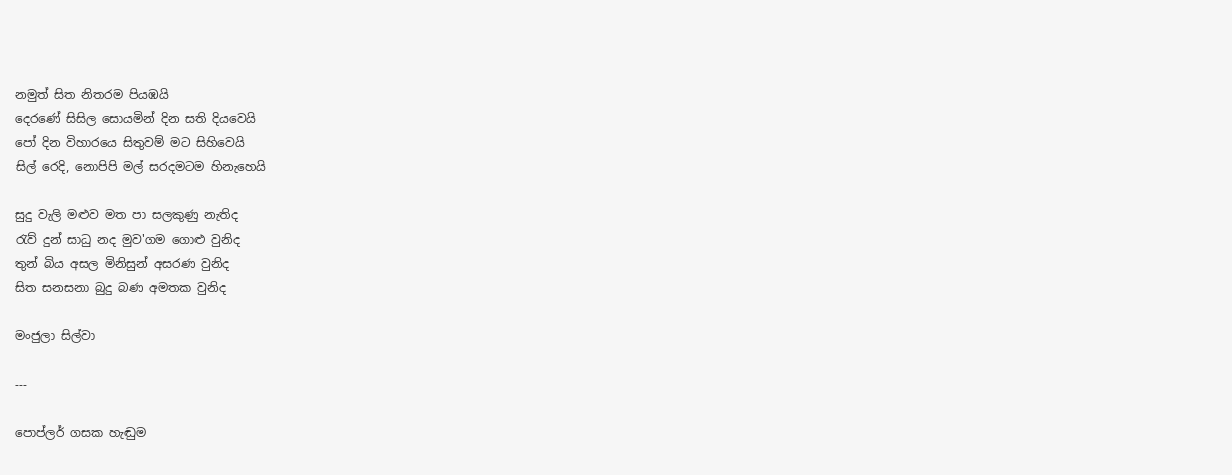නමුත් සිත නිතරම පියඹයි
දෙරණේ සිසිල සොයමින් දින සති දියවෙයි
පෝ දින විහාරයෙ සිතුවම් මට සිහිවෙයි
සිල් රෙදි, නොපිපි මල් සරදමටම හිනැහෙයි

සුදු වැලි මළුව මත පා සලකුණු නැතිද
රැව් දුන් සාධු නද මුව'ගම ගොළු වුනිද
තුන් බිය අසල මිනිසුන් අසරණ වුනිද
සිත සනසනා බුදු බණ අමතක වුනිද

මංජුලා සිල්වා

---

පොප්ලර් ගසක හැඬුම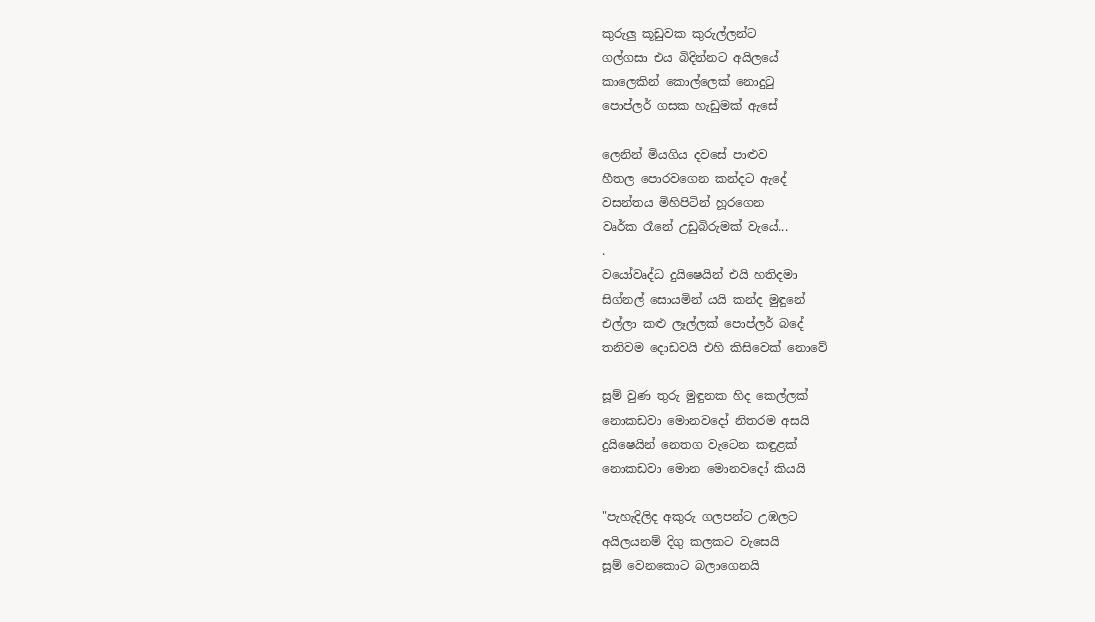කුරුලු කූඩුවක කුරුල්ලන්ට
ගල්ගසා එය බිදින්නට අයිලයේ
කාලෙකින් කොල්ලෙක් නොදුටු
පොප්ලර් ගසක හැඩුමක් ඇසේ

ලෙනින් මියගිය දවසේ පාළුව
හීතල පොරවගෙන කන්දට ඇදේ
වසන්තය මිහිපිටින් හූරගෙන
වෘර්ක රෑනේ උඩුබිරුමක් වැයේ...
.
වයෝවෘද්ධ දුයිෂෙයින් එයි හතිදමා
සිග්නල් සොයමින් යයි කන්ද මුඳුනේ
එල්ලා කළු ලෑල්ලක් පොප්ලර් බදේ
තනිවම දොඩවයි එහි කිසිවෙක් නොවේ

සූම් වුණ තුරු මුඳුනක හිද කෙල්ලක්
නොකඩවා මොනවදෝ නිතරම අසයි
දුයිෂෙයින් නෙතග වැටෙන කඳුළක්
නොකඩවා මොන මොනවදෝ කියයි

"පැහැදිලිද අකුරු ගලපන්ට උඹලට
අයිලයනම් දිගු කලකට වැසෙයි
සූම් වෙනකොට බලාගෙනයි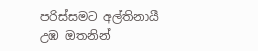පරිස්සමට අල්තිනායී
උඹ ඔතනින්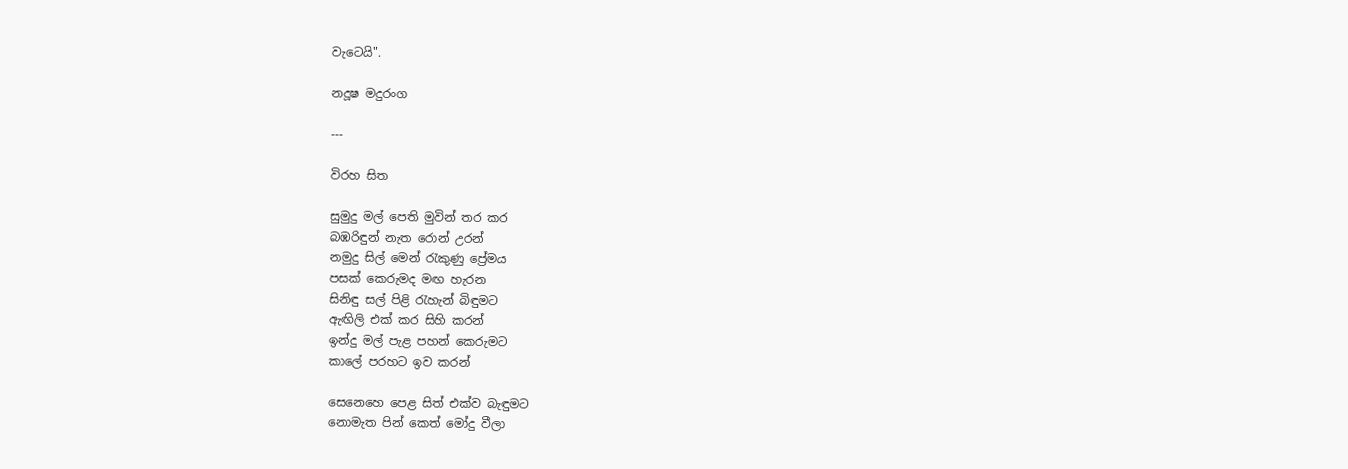වැටෙයි".

නදූෂ මදුරංග

---

විරහ සිත

සුමුදු මල් පෙති මුවින් තර කර
බඹරිඳුන් නැත රොන් උරන්
නමුදු සිල් මෙන් රැකුණු ප්‍රේමය
පසක් කෙරුමද මඟ හැරන
සිනිඳු සල් පිළි රැහැන් බිඳුමට
ඇඟිලි එක් කර සිහි කරන්
ඉන්දු මල් පැළ පහන් කෙරුමට
කාලේ පරහට ඉව කරන්

සෙනෙහෙ පෙළ සිත් එක්ව බැඳුමට
නොමැත පින් කෙත් මෝදු වීලා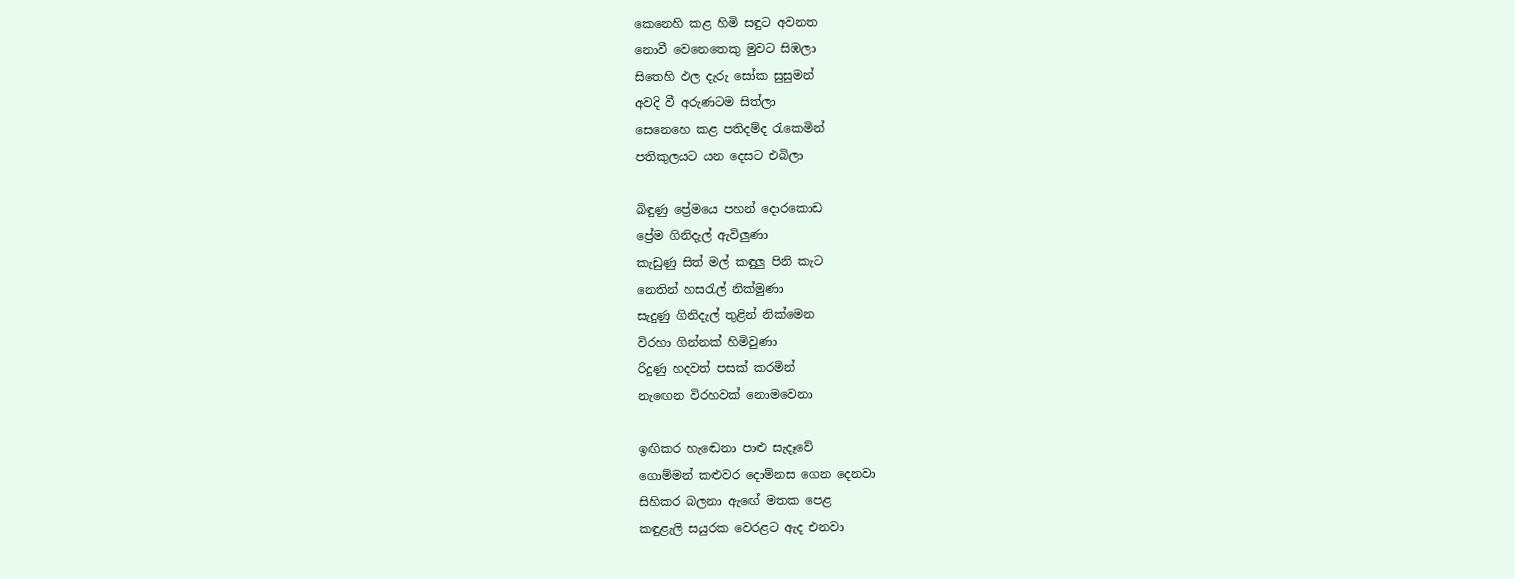කෙනෙහි කළ හිමි සඳුට අවනත
නොවී වෙනෙතෙකු මුවට සිඹලා
සිතෙහි ඵල දැරු සෝක සුසුමන්
අවදි වී අරුණටම සිත්ලා
සෙනෙහෙ කළ පතිදම්ද රැකෙමින්
පතිකුලයට යන දෙසට එබිලා

බිඳුණු ප්‍රේමයෙ පහන් දොරකොඩ
ප්‍රේම ගිනිදැල් ඇවිලුණා
කැඩුණු සිත් මල් කඳුලු පිනි කැට
නෙතින් හසරැල් නික්මුණා
සැදුණු ගිනිදැල් තුළින් නික්මෙන
විරහා ගින්නක් හිමිවුණා
රිදුණු හදවත් පසක් කරමින්
නැඟෙන විරහවක් නොමවෙනා

ඉඟිකර හැඬෙනා පාළු සැදෑවේ
ගොම්මන් කළුවර දොම්නස ගෙන දෙනවා
සිහිකර බලනා ඇඟේ මතක පෙළ
කඳුළැලි සයුරක වෙරළට ඇද එනවා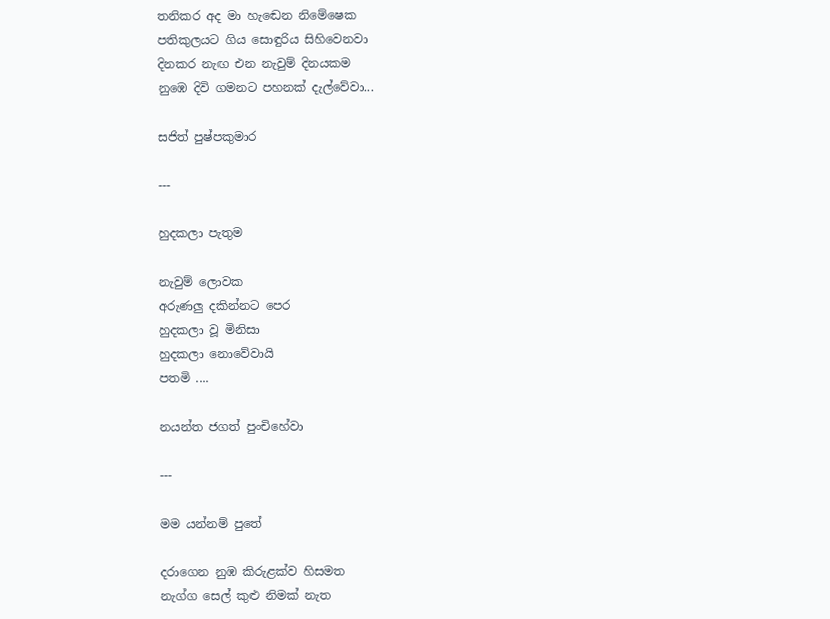තනිකර අද මා හැඬෙන නිමේෂෙක
පතිකුලයට ගිය සොඳුරිය සිහිවෙනවා
දිනකර නැඟ එන නැවුම් දිනයකම
නුඹෙ දිවි ගමනට පහනක් දැල්වේවා...

සජිත් පුෂ්පකුමාර

---

හුදකලා පැතුම

නැවුම් ලොවක
අරුණලු දකින්නට පෙර
හුදකලා වූ මිනිසා
හුදකලා නොවේවායි
පතමි ....

නයන්ත ජගත් පුංචිහේවා

---

මම යන්නම් පුතේ

දරාගෙන නුඹ කිරුළක්ව හිසමත
නැග්ග සෙල් කුළු නිමක් නැත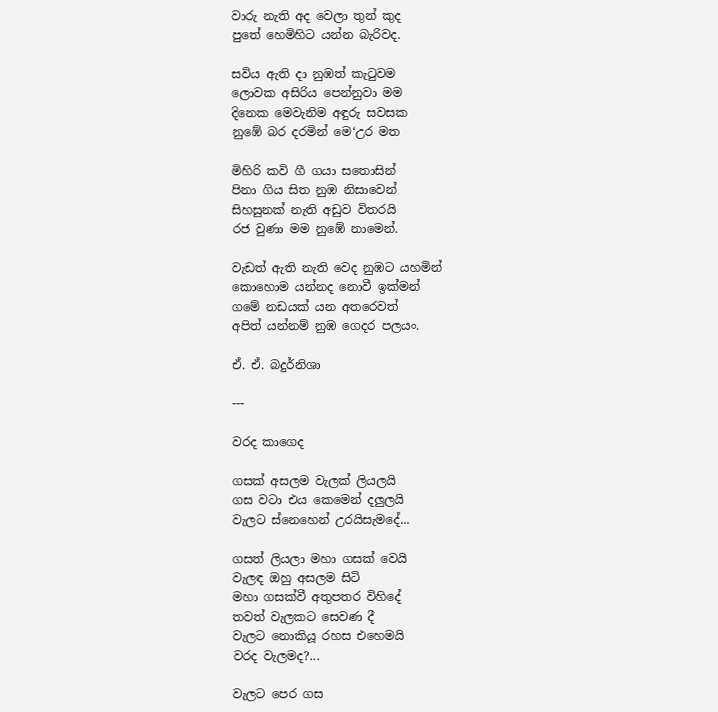වාරු නැති අද වෙලා තුන් කුද‍
පුතේ හෙමිහිට යන්න බැරිවද.

සවිය ඇති දා නුඹත් කැටුවම
ලොවක අසිරිය පෙන්නුවා මම
දිනෙක මෙවැනිම අඳුරු සවසක
නුඹේ බර දරමින් මෙ‘උර මත

මිහිරි කවි ගී ගයා සතොසින්
පිනා ගිය සිත නුඹ නිසාවෙන්
සිහසුනක් නැති අඩුව විතරයි
රජ වුණා මම නුඹේ නාමෙන්.

වැඩත් ඇති නැති වෙද නුඹට යහමින්
කොහොම යන්නද නොවී ඉක්මන්
ගමේ නඩයක් යන අතරෙවත්
අපිත් යන්නම් නුඹ ගෙදර පලයං.

ඒ. ඒ. බදුර්නිශා

---

වරද කාගෙද

ගසක් අසලම වැලක් ලියලයි
ගස වටා එය කෙමෙන් දලුලයි
වැලට ස්නෙහෙන් උරයිසැමදේ...

ගසත් ලියලා මහා ගසක් වෙයි
වැලඳ ඔහු අසලම සිටි
මහා ගසක්වී අතුපතර විහිදේ
තවත් වැලකට සෙවණ දී
වැලට නොකියූ රහස එහෙමයි
වරද වැලමද?...

වැලට පෙර ගස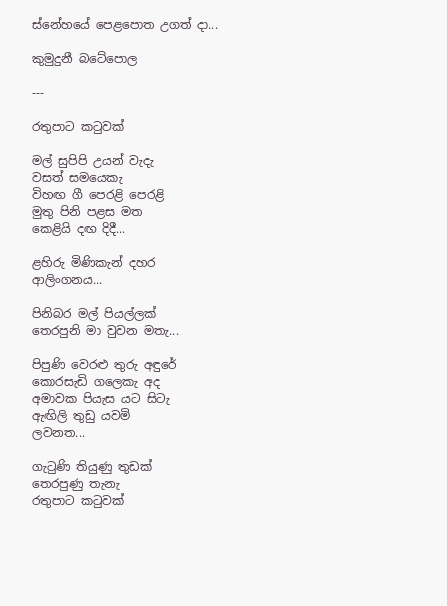ස්නේහයේ පෙළපොත උගත් දා...

කුමුදුනී බටේපොල

---

රතුපාට කටුවක්

මල් සුපිපි උයන් වැදැ
වසත් සමයෙකැ
විහඟ ගී පෙරළි පෙරළි
මුතු පිනි පළස මත
කෙළියි දඟ දිදී...

ළහිරු මිණිකැන් දහර
ආලිංගනය...

පිනිබර මල් පියල්ලක්
තෙරපුනි මා වුවන මතැ...

පිපුණි වෙරළු තුරු අඳුරේ
කොරසැඩි ගලෙකැ අද
අමාවක පියැස යට සිටැ
ඇඟිලි තුඩු යවමි
ලවනත...

ගැටුණි තියුණු තුඩක්
තෙරපුණු තැනැ
රතුපාට කටුවක්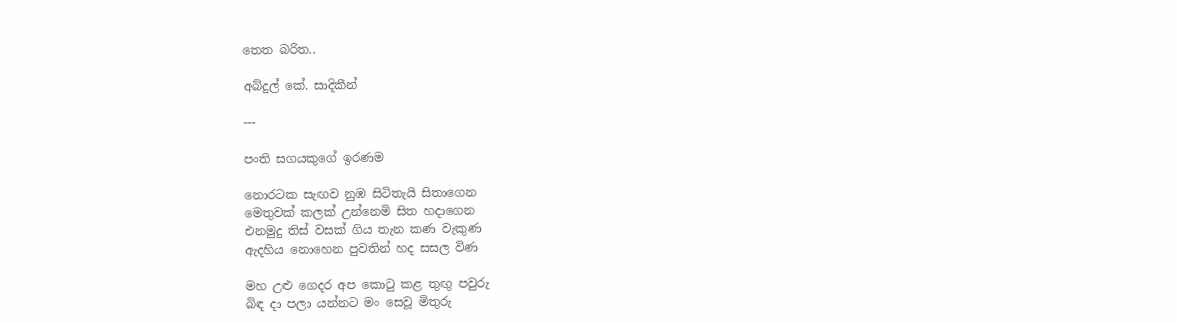තෙත බරිත..

අබ්දුල් කේ. සාදිකීන්

---

පංති සගයකුගේ ඉරණම

නොරටක සැඟව නුඹ සිටිතැයි සිතාගෙන
මෙතුවක් කලක් උන්නෙමි සිත හදාගෙන
එනමුදු තිස් වසක් ගිය තැන කණ වැකුණ
ඇදහිය නොහෙන පුවතින් හද සසල විණ

මහ උළු ගෙදර අප කොටු කළ තුඟු පවුරු
බිඳ දා පලා යන්නට මං සෙවූ මිතුරු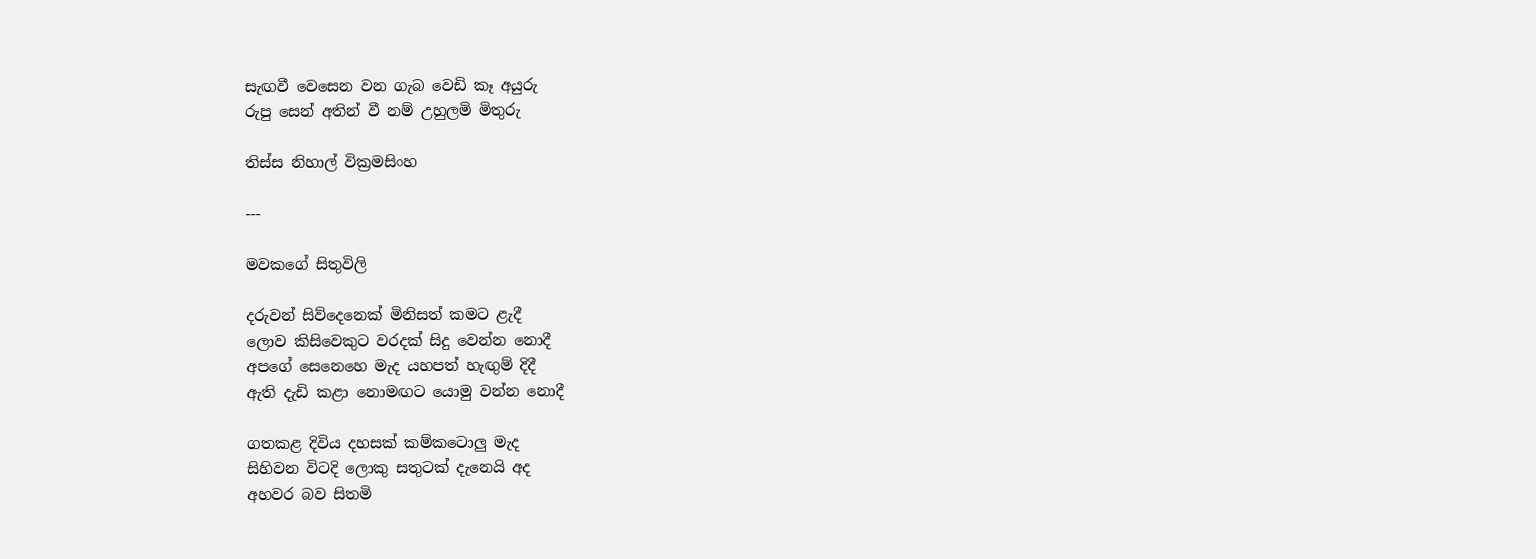සැඟවී වෙසෙන වන ගැබ වෙඩි කෑ අයුරු
රුපු සෙන් අතින් වී නම් උහුලමි මිතුරු

තිස්ස නිහාල් වික්‍රමසිංහ

---

මවකගේ සිතුවිලි

දරුවන් සිව්දෙනෙක් මිනිසත් කමට ළැදී
ලොව කිසිවෙකුට වරදක් සිදු වෙන්න නොදී‍‍
අපගේ සෙනෙහෙ මැද යහපත් හැඟුම් දිදී
ඇති දැඩි කළා ‍නොමඟට යොමු වන්න නොදී

ගතකළ දිවිය දහසක් කම්කටොලු මැද
සිහිවන විටදි ‍ලොකු සතුටක් දැනෙයි අද
අහවර බව සිතමි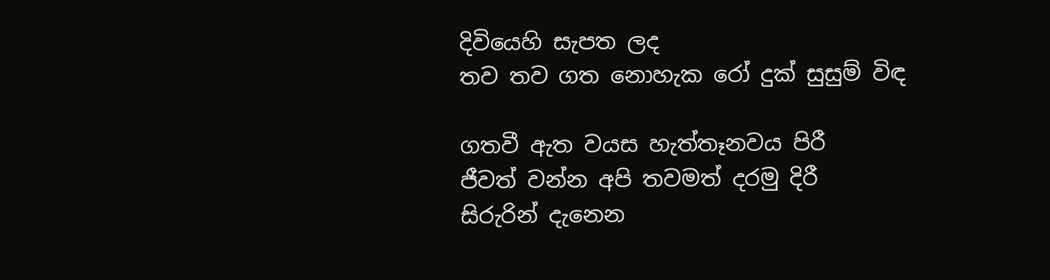දිවියෙහි සැපත ලද
තව තව ගත නොහැක රෝ දුක් සුසුම් විඳ

ගතවී ඇත වයස හැත්තෑනවය පිරී
ජීවත් වන්න අපි තවමත් දරමු දිරී
සිරුරින් දැනෙන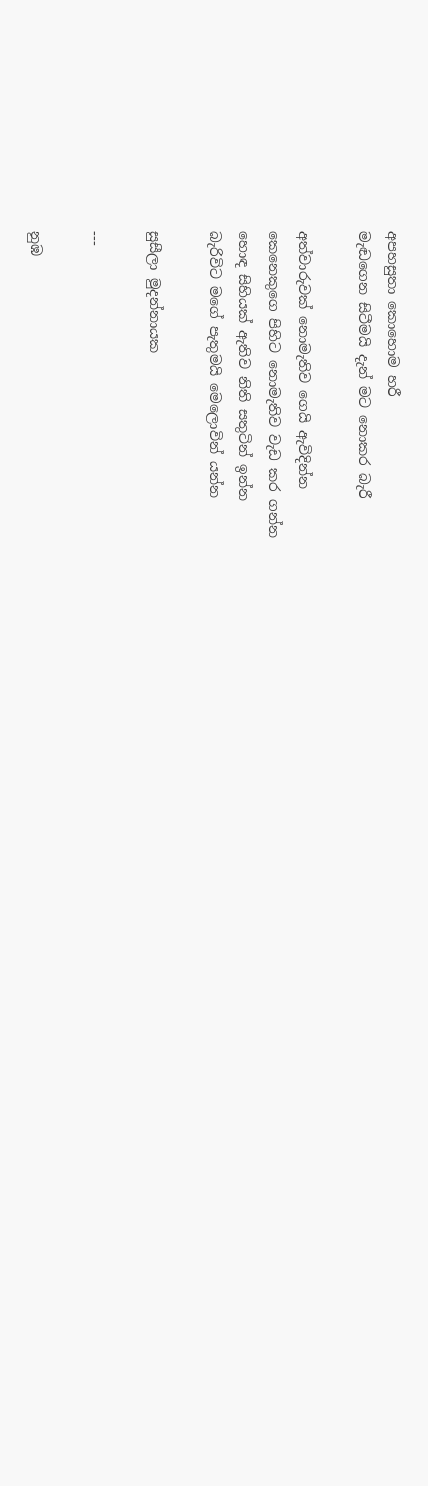අපහසුතා කොහොම හරී
මැඬගෙන සිටීමයි දැන් මට නොකර බැරී

අත්වාරුවක් නොමැතිව ගෙයි ඇවිදින්න
කෙනෙකුගෙ පිහිට නොමැතිව වැඩ කර ගන්න
හොඳ සිහියක් ඇතිව නිති සතුටින් ඉන්න
බැරිවිට මගේ පැතුමයි මෙලොවින් යන්න

සුසීලා මුදන්නායක

---

නුඹ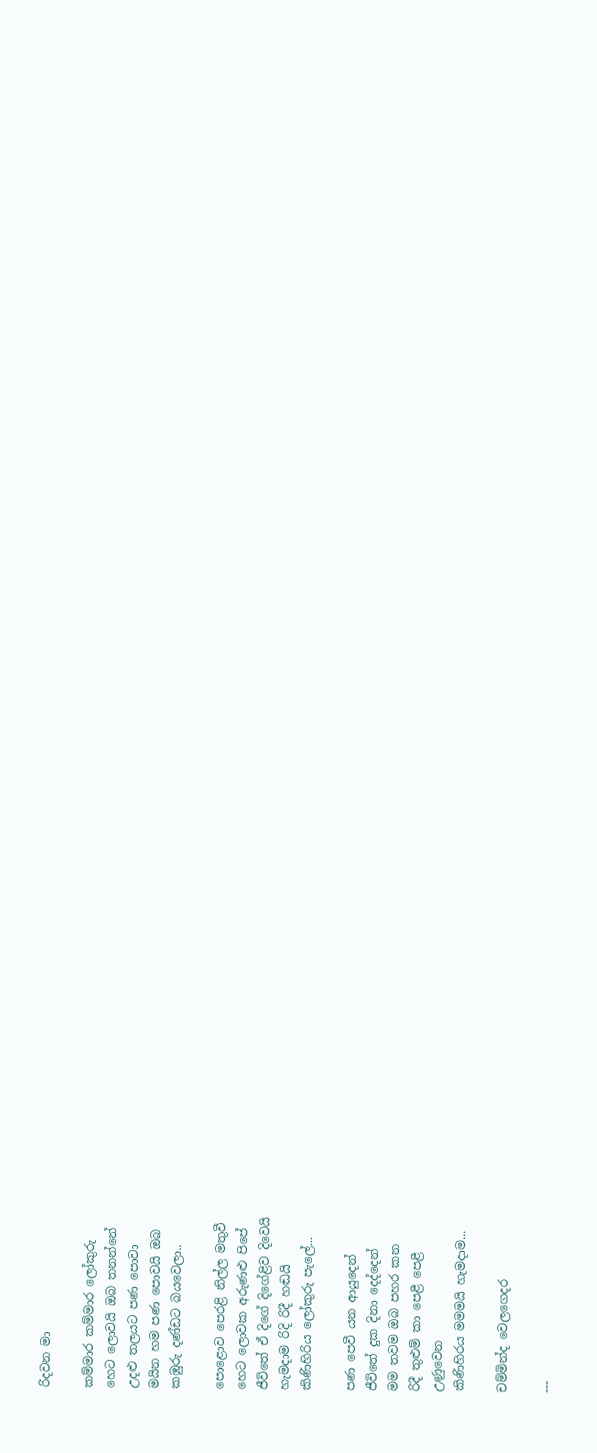රිදවන මා

කම්මාර කම්මාර ලෝකුරු
හෙට ලොවයි ඔබ තනන්නේ
උදළු තලයට පණ පොවා
මයින හම පණ පොවයි ඔබ
කඹුරු දණ්ඩට බයවෙලා..

පොළොව පෙරළි නිල්ල මතුවී
හෙට ලොවක අරුණළු පිපේ
ජීවිතේ ඒ දිගේ දිගේළිව දිවෙයි
හැමදාම රිදි රිදී හඬයි
කිණිහිරිය ලෝකුරු පැලේ...

පණ පෙවී යන ආයුදෙන්
ජීවිතේ දුක දිනා දෙද්දෙන්
මම තවම ඔබ පහර කන
රිදී තුළුම් කා පෙළී පෙළී
උණුවෙන
කිණිහිරය මමමයි හැමදාම...

චම්මින්ද වෙලගෙදර

---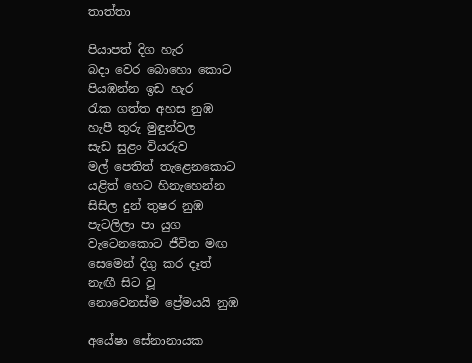තාත්තා

පියාපත් දිග හැර
බදා වෙර බොහො කොට
පියඹන්න ඉඩ හැර
රැක ගත්ත අහස නුඹ
හැපී තුරු මුඳුන්වල
සැඩ සුළං වියරුව
මල් පෙතිත් තැළෙනකොට
යළිත් හෙට හිනැහෙන්න
සිසිල දුන් තුෂර නුඹ
පැටලිලා පා යුග
වැටෙනකොට ජීවිත මඟ
සෙමෙන් දිගු කර දෑත්
නැඟී සිට වූ
නොවෙනස්ම ප්‍රේමයයි නුඹ

අයේෂා සේනානායක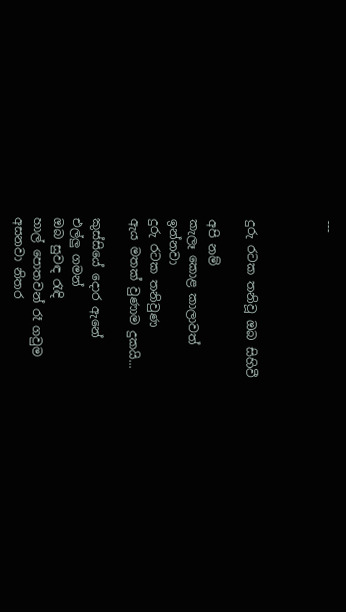---



දුරු රටක තනිවූ ඔබ සිහිවී

අපි නම්
කැලෑ කොළ කාලාවත්
ඉන්නවා
දුරු රටක තනිවුණ
ඇය මතක් වුණාම දුකයි...

කුස්සියේ දොර ඇනේ
එල්ලු ගමන්
ඔබ සුවඳ රැඳි
හාල් පොතවන් රෑ ගවුම
අසනවා නිතර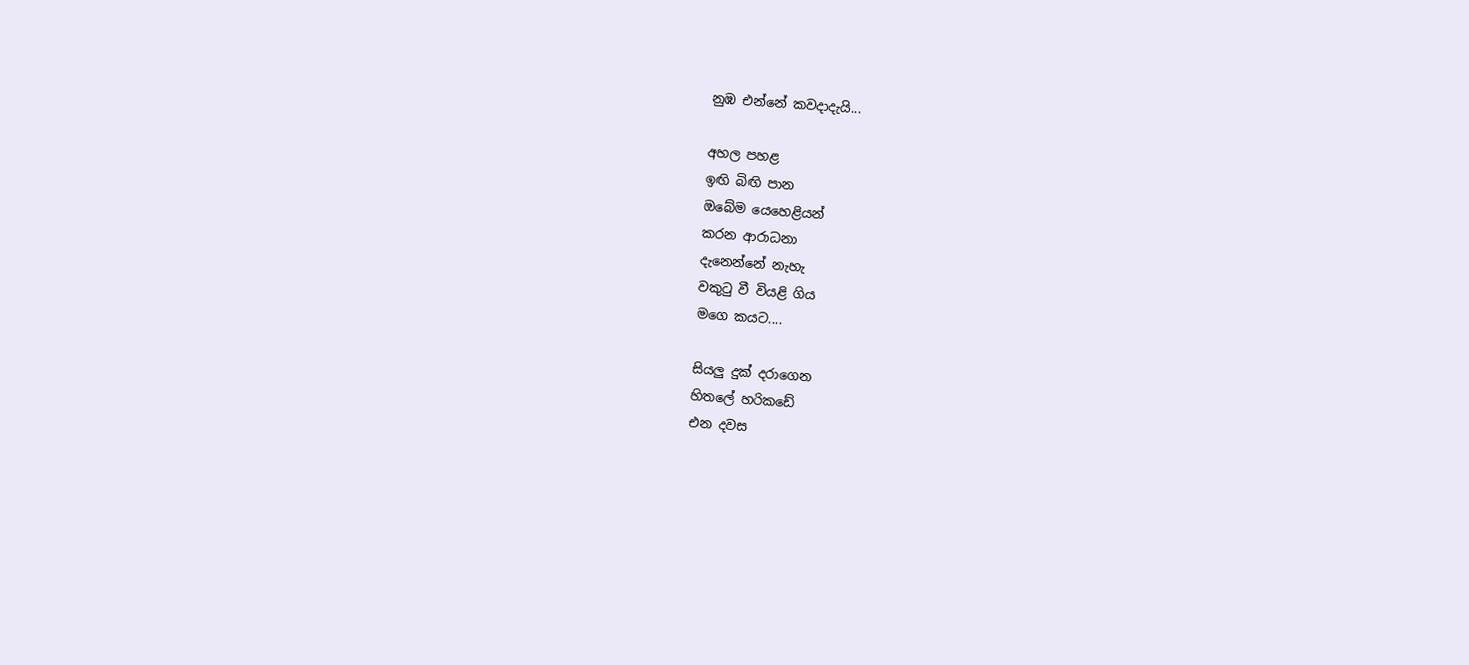නුඹ එන්නේ කවදාදැයි...

අහල පහළ
ඉඟි බිඟි පාන
ඔබේම යෙහෙළියන්
කරන ආරාධනා
දැනෙන්නේ නැහැ
වකුටු වී වියළි ගිය
මගෙ කයට....

සියලු දුක් දරාගෙන
හිතලේ හරිකඩේ
එන දවස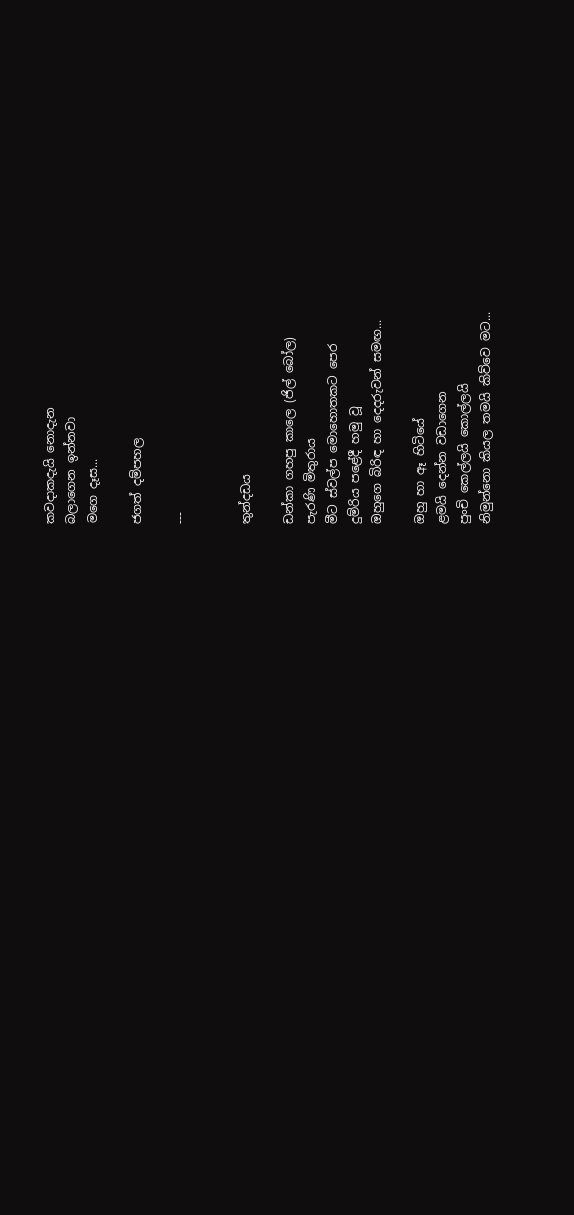කවදාකදැයි නොදැන
බලාගෙන ඉන්නවා
මගෙ දෑස...

ජගත් දම්පහල

---


තුන්දඩය

ඩන්කා ගහපු කාලෙ (ජිල් බෝල)
පැරණි මිතුරාය
මීට ස්වල්ප මොහොතකට පෙර
දුම්රිය පළේදී හමු වූ
ඔහුගෙ බිරිඳ හා දෙදරුවන් සමඟ...

ඔහු හා ඈ හිටියේ
ළමයි දෙන්න වඩාගෙන
පුංචි කෙල්ලයි කොල්ලයි
නිමුන්නො කියල තමයි කිව්වෙ මට...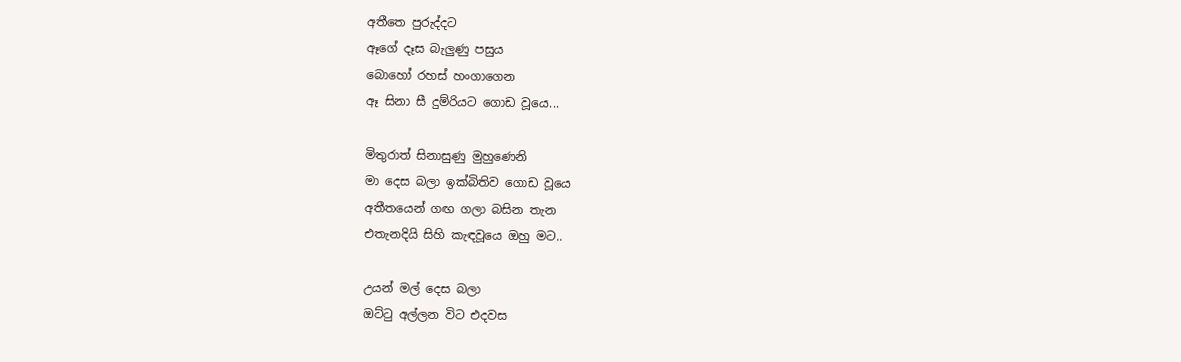අතීතෙ පුරුද්දට
ඈගේ දෑස බැලුණු පසුය
බොහෝ රහස් හංගාගෙන
ඈ සිනා සී දුම්රියට ගොඩ වූයෙ...

මිතුරාත් සිනාසුණු මුහුණෙනි
මා දෙස බලා ඉක්බිතිව ගොඩ වූයෙ
අතීතයෙන් ගඟ ගලා බසින තැන
එතැනදියි සිහි කැඳවූයෙ ඔහු මට..

උයන් මල් දෙස බලා
ඔට්ටු අල්ලන විට එදවස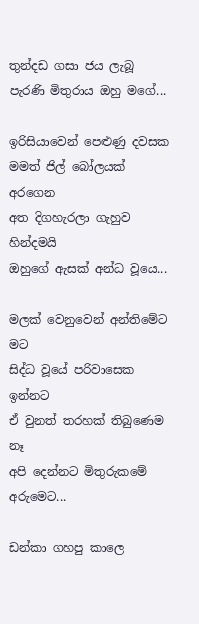තුන්දඩ ගසා ජය ලැබූ
පැරණි මිතුරාය ඔහු මගේ...

ඉරිසියාවෙන් පෙළුණු දවසක
මමත් ජිල් බෝලයක් අරගෙන
අත දිගහැරලා ගැහුව හින්දමයි
ඔහුගේ ඇසක් අන්ධ වූයෙ...

මලක් වෙනුවෙන් අන්තිමේට මට
සිද්ධ වූයේ පරිවාසෙක ඉන්නට
ඒ වුනත් තරහක් තිබුණෙම නෑ
අපි දෙන්නට මිතුරුකමේ අරුමෙට...

ඩන්කා ගහපු කාලෙ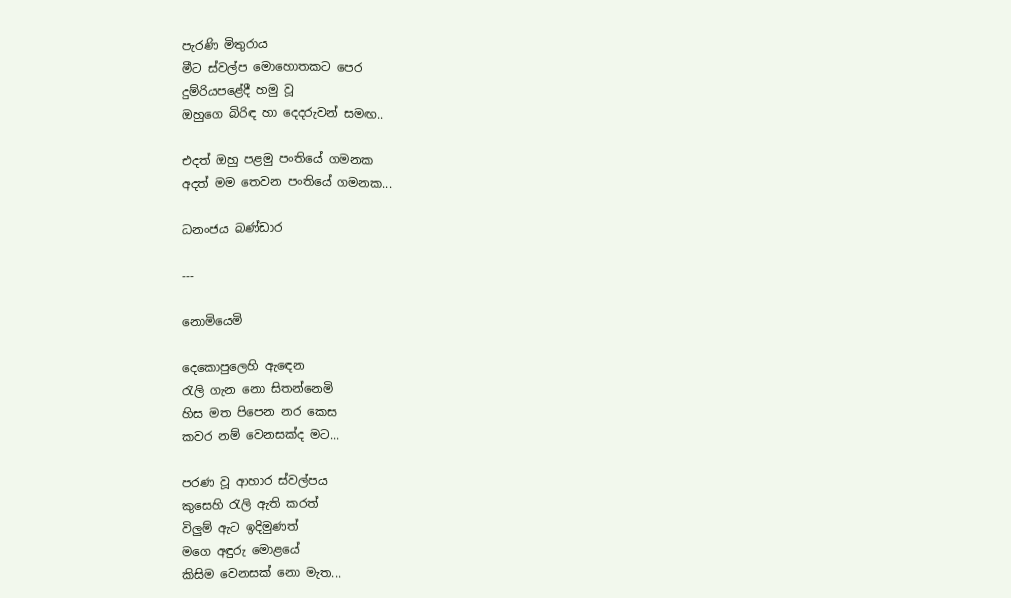පැරණි මිතුරාය
මීට ස්වල්ප මොහොතකට පෙර
දුම්රියපළේදී හමු වූ
ඔහුගෙ බිරිඳ හා දෙදරුවන් සමඟ..

එදත් ඔහු පළමු පංතියේ ගමනක
අදත් මම තෙවන පංතියේ ගමනක...

ධනංජය බණ්ඩාර

---

නොමියෙමි

දෙකොපුලෙහි ඇඳෙන
රැලි ගැන නො සිතන්නෙමි
හිස මත පිපෙන නර කෙස
කවර නම් වෙනසක්ද මට...

පරණ වූ ආහාර ස්වල්පය
කුසෙහි රැලි ඇති කරත්
විලුම් ඇට ඉදිමුණත්
මගෙ අඳුරු මොළයේ
කිසිම වෙනසක් නො මැත...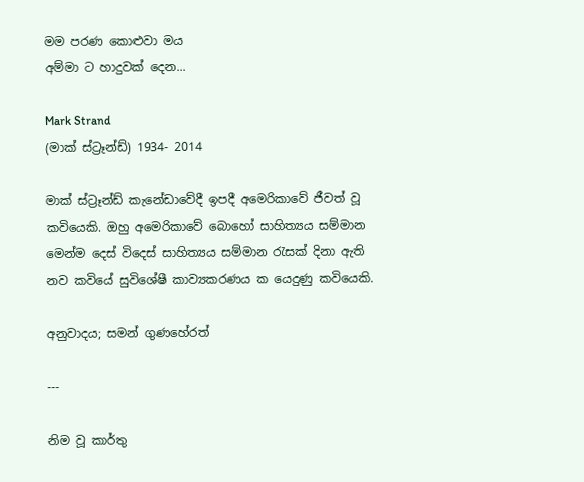මම පරණ කොළුවා මය
අම්මා ට හාදුවක් දෙන...

Mark Strand
(මාක් ස්ට්‍රෑන්ඩ්) 1934- 2014

මාක් ස්ට්‍රෑන්ඩ් කැනේඩාවේදී ඉපදී අමෙරිකාවේ ජීවත් වූ කවියෙකි. ඔහු අමෙරිකාවේ බොහෝ සාහිත්‍යය සම්මාන මෙන්ම දෙස් විදෙස් සාහිත්‍යය සම්මාන රැසක් දිනා ඇති නව කවියේ සුවිශේෂී කාව්‍යකරණය ක යෙදුණු කවියෙකි.

අනුවාදය; සමන් ගුණහේරත්

---

නිම වූ කාර්තු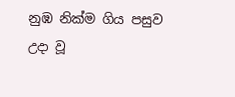නුඹ නික්ම ගිය පසුව
උදා වූ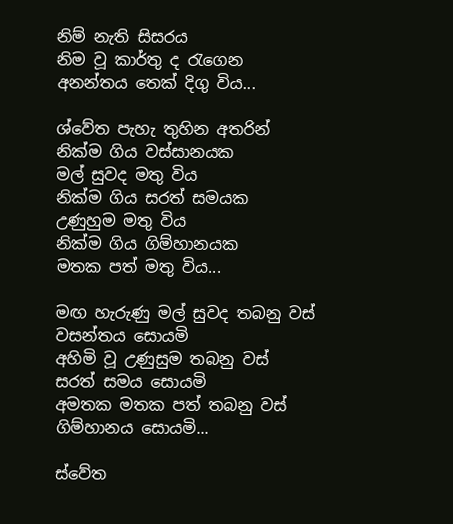නිම් නැති සිසරය
නිම වූ කාර්තු ද රැගෙන
අනන්තය තෙක් දිගු විය...

ශ්වේත පැහැ තුහින අතරින්
නික්ම ගිය වස්සානයක
මල් සුවද මතු විය
නික්ම ගිය සරත් සමයක
උණුහුම මතු විය
නික්ම ගිය ගිම්හානයක
මතක පත් මතු විය...

මඟ හැරුණු මල් සුවද තබනු වස්
වසන්තය සොයමි
අහිමි වූ උණුසුම තබනු වස්
සරත් සමය සොයමි
අමතක මතක පත් තබනු වස්
ගිම්හානය සොයමි...

ස්වේත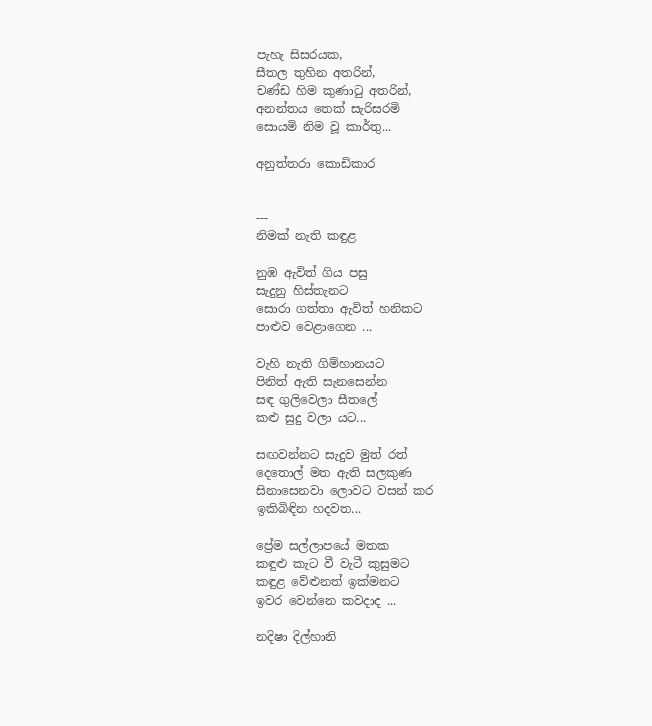පැහැ සිසරයක,
සීතල තුහින අතරින්,
චණ්ඩ හිම කුණාටු අතරින්,
අනන්තය තෙක් සැරිසරමි
සොයමි නිම වූ කාර්තු...

අනුත්තරා කොඩිකාර


---
නිමක් නැති කඳුළ

නුඹ ඇවිත් ගිය පසු
සැදුනු හිස්තැනට
සොරා ගත්තා ඇවිත් හනිකට
පාළුව වෙළාගෙන ...

වැහි නැති ගිම්හානයට
පිනිත් ඇති සැනසෙන්න
සඳ ගුලිවෙලා සීතලේ
කළු සුදු වලා යට...

සඟවන්නට සැදුව මුත් රත්
දෙතොල් මත ඇති සලකුණ
සිනාසෙනවා ලොවට වසන් කර
ඉකිබිඳින හදවත...

ප්‍රේම සල්ලාපයේ මතක
කඳුළු කැට වී වැටී කුසුමට
කඳුළ වේළුනත් ඉක්මනට
ඉවර වෙන්නෙ කවදාද ...

නදිෂා දිල්හානි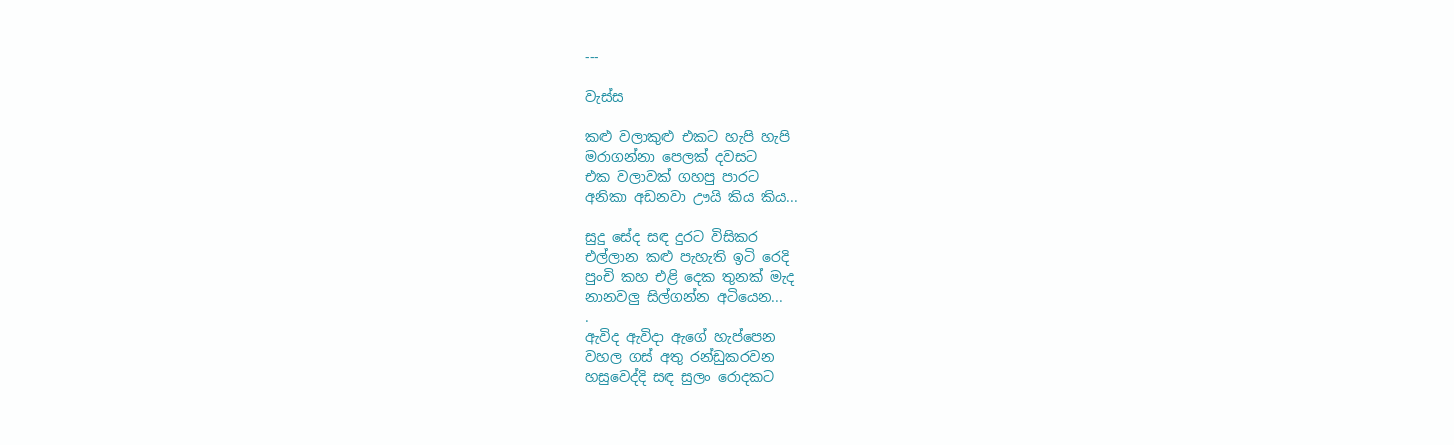---

වැස්ස

කළු වලාකුළු එකට හැපි හැපි
මරාගන්නා පෙලක් දවසට
එක වලාවක් ගහපු පාරට
අනිකා අඩනවා ඌයි කිය කිය...

සුදු සේද සඳ දුරට විසිකර
එල්ලාන කළු පැහැති ඉටි රෙදි
පුංචි කහ එළි දෙක තුනක් මැද
නානවලු සිල්ගන්න අටියෙන...
.
ඇවිද ඇවිදා ඇගේ හැප්පෙන
වහල ගස් අතු රන්ඩුකරවන
හසුවෙද්දි සඳ සුලං රොදකට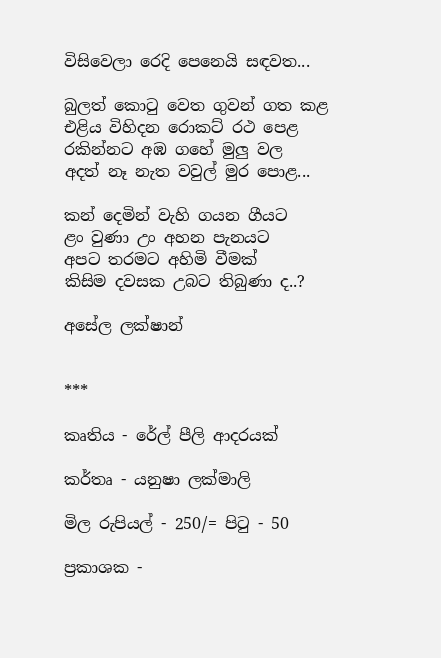විසිවෙලා රෙදි පෙනෙයි සඳවත...

බුලත් කොටු වෙත ගුවන් ගත කළ
එළිය විහිදන රොකට් රථ පෙළ
රකින්නට අඹ ගහේ මුලු වල
අදත් නෑ නැත වවුල් මුර පොළ...

කන් දෙමින් වැහි ගයන ගීයට
ළං වුණා උං අහන පැනයට
අපට තරමට අහිමි වීමක්
කිසිම දවසක උබට තිබුණා ද..?

අසේල ලක්ෂාන්


***

කෘතිය - රේල් පීලි ආදරයක්

කර්තෘ - යනුෂා ලක්මාලි

මිල රුපියල් - 250/= පිටු - 50

ප්‍රකාශක -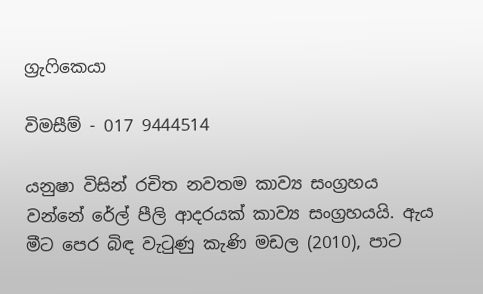ග්‍රැෆිකෙයා

විමසීම් - 017 9444514

යනුෂා විසින් රචිත නවතම කාව්‍ය සංග්‍රහය වන්නේ රේල් පීලි ආදරයක් කාව්‍ය සංග්‍රහයයි. ඇය මීට පෙර බිඳ වැටුණු කැණි මඩල (2010), පාට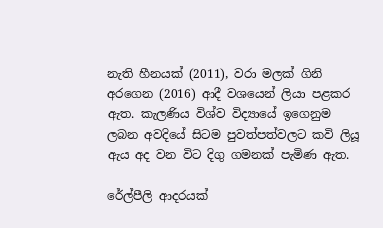නැති හීනයක් (2011), වරා මලක් ගිනි අරගෙන (2016) ආදී වශයෙන් ලියා පළකර ඇත. කැලණිය විශ්ව විද්‍යායේ ඉගෙනුම ලබන අවදියේ සිටම පුවත්පත්වලට කවි ලියූ ඇය අද වන විට දිගු ගමනක් පැමිණ ඇත.

රේල්පීලි ආදරයක්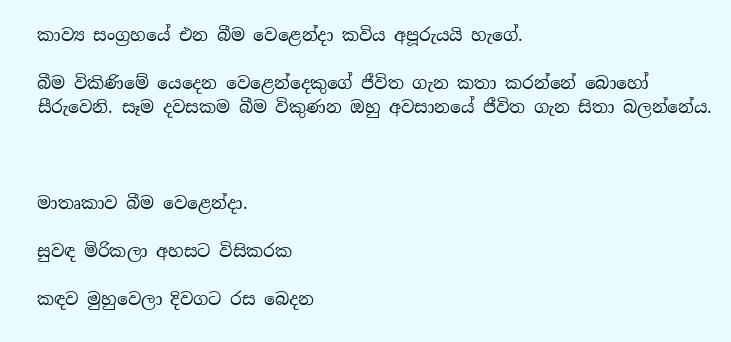කාව්‍ය සංග්‍රහයේ එන බීම වෙළෙන්දා කවිය අපූරුයයි හැගේ.

බීම විකිණිමේ යෙදෙන වෙළෙන්දෙකුගේ ජීවිත ගැන කතා කරන්නේ බොහෝ සීරුවෙනි. සෑම දවසකම බීම විකුණන ඔහු අවසානයේ ජීවිත ගැන සිතා බලන්නේය.



මාතෘකාව බීම වෙළෙන්දා.

සුවඳ මිරිකලා අහසට විසිකරක

කඳව මුහුවෙලා දිවගට රස බෙදන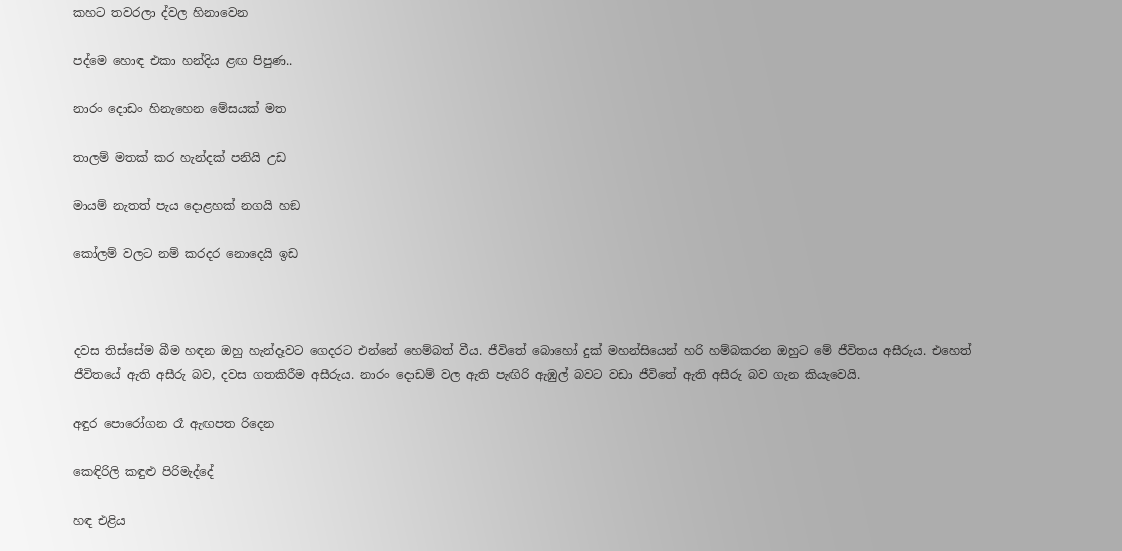කහට තවරලා ද්වල හිනාවෙන

පද්මෙ හොඳ එකා හන්දිය ළඟ පිපුණ..

නාරං දොඩං හිනැහෙන මේසයක් මත

තාලම් මතක් කර හැන්දක් පනියි උඩ

මායම් නැතත් පැය දොළහක් නගයි හඞ

කෝලම් වලට නම් කරදර නොදෙයි ඉඩ



දවස තිස්සේම බීම හඳන ඔහු හැන්දෑවට ගෙදරට එන්නේ හෙම්බත් වීය. ජීවිතේ බොහෝ දුක් මහන්සියෙන් හරි හම්බකරන ඔහුට මේ ජීවිතය අසීරුය. එහෙත් ජීවිතයේ ඇති අසීරු බව, දවස ගතකිරීම අසීරුය. නාරං දොඩම් වල ඇති පැඟිරි ඇඹුල් බවට වඩා ජීවිතේ ඇති අසීරු බව ගැන කියැවෙයි.

අඳුර පොරෝගන රෑ ඇඟපත රිදෙන

කෙඳිරිලි කඳුළු පිරිමැද්දේ

හඳ එළිය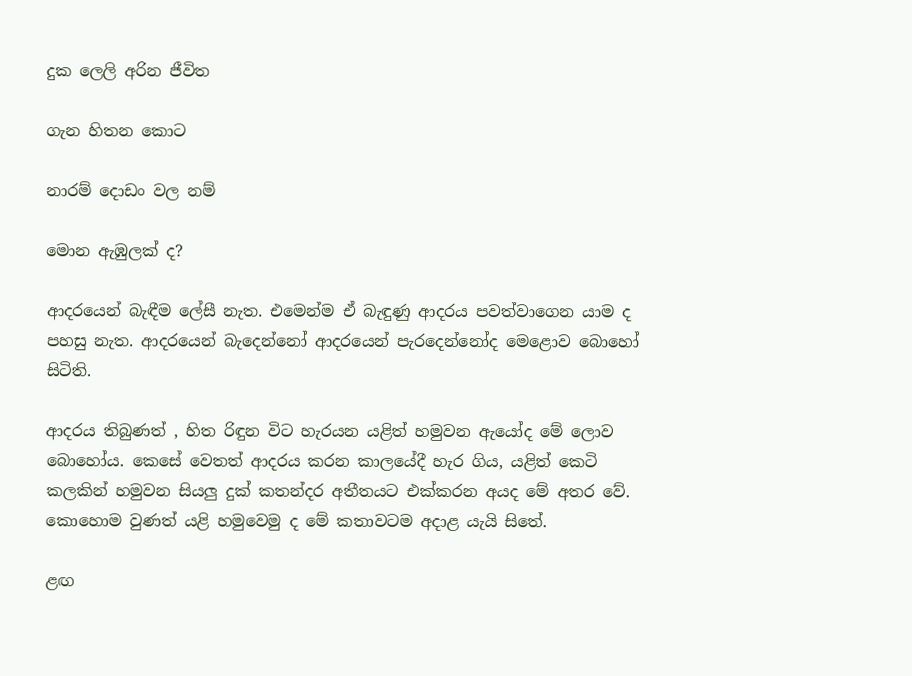දුක ලෙලි අරින ජීවිත

ගැන හිතන කොට

නාරම් දොඩං වල නම්

මොන ඇඹුලක් ද?

ආදරයෙන් බැඳීම ලේසී නැත. එමෙන්ම ඒ බැඳුණු ආදරය පවත්වාගෙන යාම ද පහසු නැත. ආදරයෙන් බැදෙන්නෝ ආදරයෙන් පැරදෙන්නෝද මෙළොව බොහෝ සිටිති.

ආදරය තිබුණත් , හිත රිඳුන විට හැරයන යළිත් හමුවන ඇයෝද මේ ලොව බොහෝය. කෙසේ වෙතත් ආදරය කරන කාලයේදී හැර ගිය, යළිත් කෙටි කලකින් හමුවන සියලු දුක් කතන්දර අතීතයට එක්කරන අයද මේ අතර වේ. කොහොම වුණත් යළි හමුවෙමු ද මේ කතාවටම අදාළ යැයි සිතේ.

ළඟ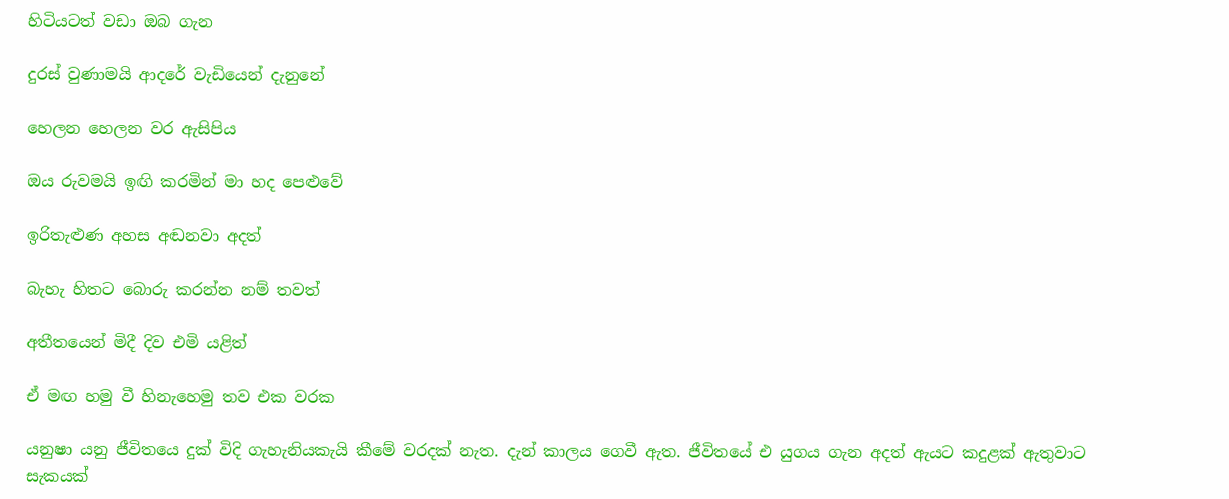හිටියටත් වඩා ඔබ ගැන

දුරස් වුණාමයි ආදරේ වැඩියෙන් දැනුනේ

හෙලන හෙලන වර ඇසිපිය

ඔය රුවමයි ඉඟි කරමින් මා හද පෙළුවේ

ඉරිතැළුණ අහස අඬනවා අදත්

බැහැ හිතට බොරු කරන්න නම් තවත්

අතීතයෙන් මිදී දිව එමි යළිත්

ඒ මඟ හමු වී හිනැහෙමු තව එක වරක

යනුෂා යනු ජීවිතයෙ දුක් විදි ගැහැනියකැයි කීමේ වරදක් නැත. දැන් කාලය ගෙවී ඇත. ජීවිතයේ එ යුගය ගැන අදත් ඇයට කදුළක් ඇතුවාට සැකයක්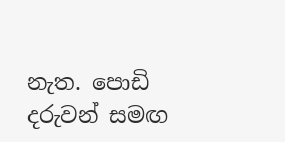නැත. පොඩි දරුවන් සමඟ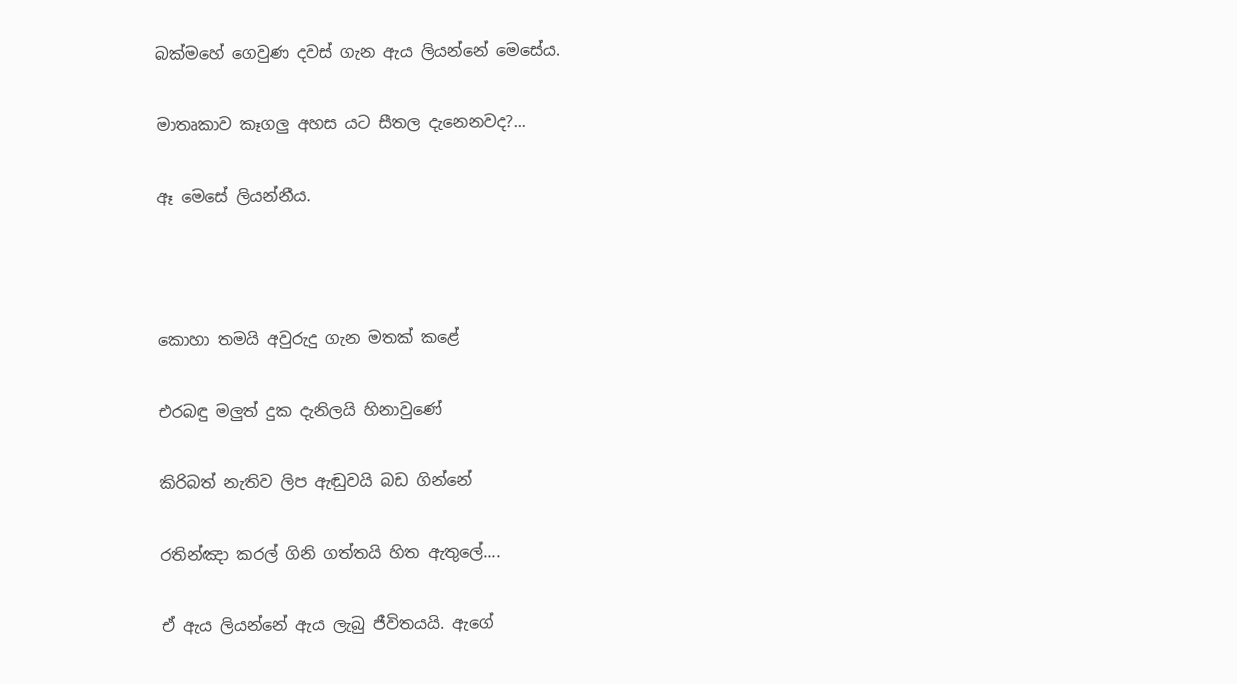බක්මහේ ගෙවුණ දවස් ගැන ඇය ලියන්නේ මෙසේය.

මාතෘකාව කෑගලු අහස යට සීතල දැනෙනවද?...

ඈ මෙසේ ලියන්නීය.



කොහා තමයි අවුරුදු ගැන මතක් කළේ

එරබඳු මලුත් දුක දැනිලයි හිනාවුණේ

කිරිබත් නැතිව ලිප ඇඬුවයි බඩ ගින්නේ

රතින්ඤා කරල් ගිනි ගත්තයි හිත ඇතුලේ....

ඒ ඇය ලියන්නේ ඇය ලැබු ජීවිතයයි. ඇගේ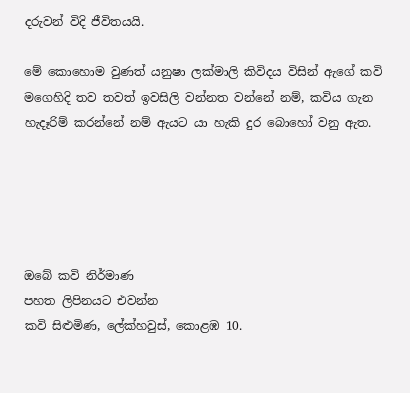දරුවන් විදි ජීවිතයයි.

මේ කොහොම වුණත් යනුෂා ලක්මාලි කිවිදය විසින් ඇගේ කවි මගෙහිදි තව තවත් ඉවසිලි වන්නත වන්නේ නම්, කවිය ගැන හැදෑරිම් කරන්නේ නම් ඇයට යා හැකි දුර බොහෝ වනු ඇත.





ඔබේ කවි නිර්මාණ
පහත ලිපිනයට එවන්න
කවි සිළුමිණ, ලේක්හවුස්, කොළඹ 10.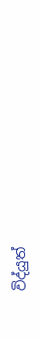විද්යුත්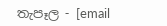තැපෑල - [email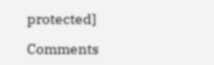protected]

Comments